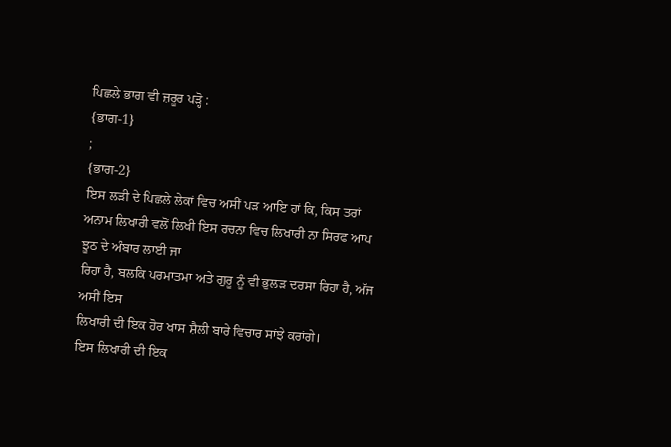ਪਿਛਲੇ ਭਾਗ ਵੀ ਜ਼ਰੂਰ ਪੜ੍ਹੋ :
{ਭਾਗ-1}
;
{ਭਾਗ-2}
ਇਸ ਲੜੀ ਦੇ ਪਿਛਲੇ ਲੇਕਾਂ ਵਿਚ ਅਸੀਂ ਪੜ ਆਇ ਹਾਂ ਕਿ, ਕਿਸ ਤਰਾਂ
ਅਨਾਮ ਲਿਖਾਰੀ ਵਲੋਂ ਲਿਖੀ ਇਸ ਰਚਨਾ ਵਿਚ ਲਿਖਾਰੀ ਨਾ ਸਿਰਫ ਆਪ ਝੂਠ ਦੇ ਅੰਬਾਰ ਲਾਈ ਜਾ
ਰਿਹਾ ਹੈ, ਬਲਕਿ ਪਰਮਾਤਮਾ ਅਤੇ ਗੁਰੂ ਨੂੰ ਵੀ ਭੁਲੜ ਦਰਸਾ ਰਿਹਾ ਹੈ, ਅੱਜ ਅਸੀਂ ਇਸ
ਲਿਖਾਰੀ ਦੀ ਇਕ ਹੋਰ ਖਾਸ ਸ਼ੈਲੀ ਬਾਰੇ ਵਿਚਾਰ ਸਾਂਝੇ ਕਰਾਂਗੇ।
ਇਸ ਲਿਖਾਰੀ ਦੀ ਇਕ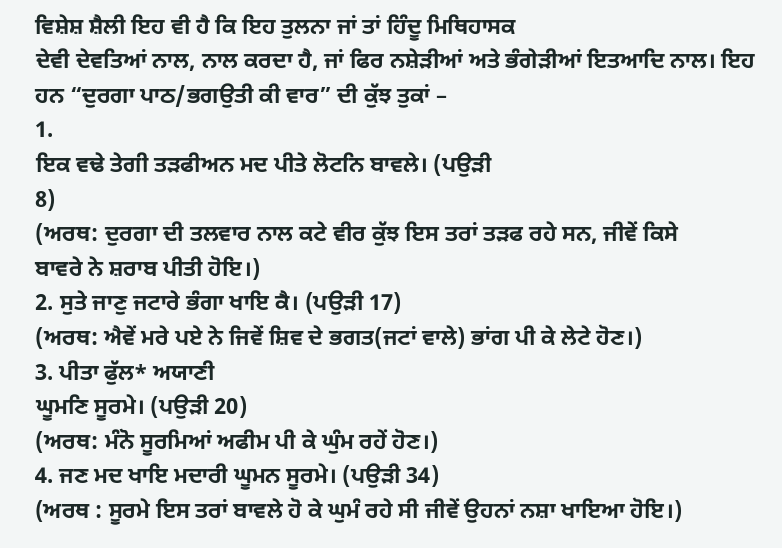ਵਿਸ਼ੇਸ਼ ਸ਼ੈਲੀ ਇਹ ਵੀ ਹੈ ਕਿ ਇਹ ਤੁਲਨਾ ਜਾਂ ਤਾਂ ਹਿੰਦੂ ਮਿਥਿਹਾਸਕ
ਦੇਵੀ ਦੇਵਤਿਆਂ ਨਾਲ, ਨਾਲ ਕਰਦਾ ਹੈ, ਜਾਂ ਫਿਰ ਨਸ਼ੇੜੀਆਂ ਅਤੇ ਭੰਗੇੜੀਆਂ ਇਤਆਦਿ ਨਾਲ। ਇਹ ਹਨ “ਦੁਰਗਾ ਪਾਠ/ਭਗਉਤੀ ਕੀ ਵਾਰ” ਦੀ ਕੁੱਝ ਤੁਕਾਂ –
1.
ਇਕ ਵਢੇ ਤੇਗੀ ਤੜਫੀਅਨ ਮਦ ਪੀਤੇ ਲੋਟਨਿ ਬਾਵਲੇ। (ਪਉੜੀ
8)
(ਅਰਥ: ਦੁਰਗਾ ਦੀ ਤਲਵਾਰ ਨਾਲ ਕਟੇ ਵੀਰ ਕੁੱਝ ਇਸ ਤਰਾਂ ਤੜਫ ਰਹੇ ਸਨ, ਜੀਵੇਂ ਕਿਸੇ
ਬਾਵਰੇ ਨੇ ਸ਼ਰਾਬ ਪੀਤੀ ਹੋਇ।)
2. ਸੁਤੇ ਜਾਣੁ ਜਟਾਰੇ ਭੰਗਾ ਖਾਇ ਕੈ। (ਪਉੜੀ 17)
(ਅਰਥ: ਐਵੇਂ ਮਰੇ ਪਏ ਨੇ ਜਿਵੇਂ ਸ਼ਿਵ ਦੇ ਭਗਤ(ਜਟਾਂ ਵਾਲੇ) ਭਾਂਗ ਪੀ ਕੇ ਲੇਟੇ ਹੋਣ।)
3. ਪੀਤਾ ਫੁੱਲ* ਅਯਾਣੀ
ਘੂਮਣਿ ਸੂਰਮੇ। (ਪਉੜੀ 20)
(ਅਰਥ: ਮੰਨੋ ਸੂਰਮਿਆਂ ਅਫੀਮ ਪੀ ਕੇ ਘੁੰਮ ਰਹੇਂ ਹੋਣ।)
4. ਜਣ ਮਦ ਖਾਇ ਮਦਾਰੀ ਘੂਮਨ ਸੂਰਮੇ। (ਪਉੜੀ 34)
(ਅਰਥ : ਸੂਰਮੇ ਇਸ ਤਰਾਂ ਬਾਵਲੇ ਹੋ ਕੇ ਘੁਮੰ ਰਹੇ ਸੀ ਜੀਵੇਂ ਉਹਨਾਂ ਨਸ਼ਾ ਖਾਇਆ ਹੋਇ।)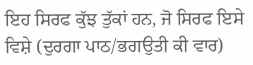ਇਹ ਸਿਰਫ ਕੁੱਝ ਤੁੱਕਾਂ ਹਨ, ਜੋ ਸਿਰਫ ਇਸੇ ਵਿਸ਼ੇ (ਦੁਰਗਾ ਪਾਠ/ਭਗਉਤੀ ਕੀ ਵਾਰ)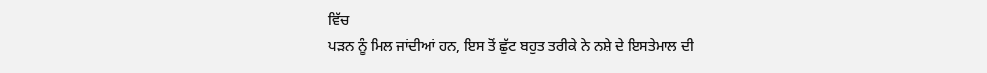ਵਿੱਚ
ਪੜਨ ਨੂੰ ਮਿਲ ਜਾਂਦੀਆਂ ਹਨ, ਇਸ ਤੋਂ ਛੁੱਟ ਬਹੁਤ ਤਰੀਕੇ ਨੇ ਨਸ਼ੇ ਦੇ ਇਸਤੇਮਾਲ ਦੀ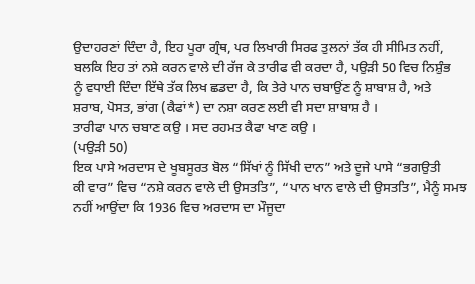ਉਦਾਹਰਣਾਂ ਦਿੰਦਾ ਹੈ, ਇਹ ਪੂਰਾ ਗ੍ਰੰਥ, ਪਰ ਲਿਖਾਰੀ ਸਿਰਫ ਤੁਲਨਾਂ ਤੱਕ ਹੀ ਸੀਮਿਤ ਨਹੀਂ,
ਬਲਕਿ ਇਹ ਤਾਂ ਨਸ਼ੇ ਕਰਨ ਵਾਲੇ ਦੀ ਰੱਜ ਕੇ ਤਾਰੀਫ ਵੀ ਕਰਦਾ ਹੈ, ਪਉੜੀ 50 ਵਿਚ ਨਿਸ਼ੁੰਭ
ਨੂੰ ਵਧਾਈ ਦਿੰਦਾ ਇੱਥੇ ਤੱਕ ਲਿਖ ਛਡਦਾ ਹੈ, ਕਿ ਤੇਰੇ ਪਾਨ ਚਬਾਉਂਣ ਨੂੰ ਸ਼ਾਬਾਸ਼ ਹੈ, ਅਤੇ
ਸ਼ਰਾਬ, ਪੋਸਤ, ਭਾਂਗ (ਕੈਫਾਂ*) ਦਾ ਨਸ਼ਾ ਕਰਣ ਲਈ ਵੀ ਸਦਾ ਸ਼ਾਬਾਸ਼ ਹੈ ।
ਤਾਰੀਫਾ ਪਾਨ ਚਬਾਣ ਕਉ । ਸਦ ਰਹਮਤ ਕੈਫਾ ਖਾਣ ਕਉ ।
(ਪਉੜੀ 50)
ਇਕ ਪਾਸੇ ਅਰਦਾਸ ਦੇ ਖੂਬਸੂਰਤ ਬੋਲ “ਸਿੱਖਾਂ ਨੂੰ ਸਿੱਖੀ ਦਾਨ” ਅਤੇ ਦੂਜੇ ਪਾਸੇ “ਭਗਉਤੀ
ਕੀ ਵਾਰ” ਵਿਚ “ਨਸ਼ੇ ਕਰਨ ਵਾਲੇ ਦੀ ਉਸਤਤਿ”, “ਪਾਨ ਖਾਨ ਵਾਲੇ ਦੀ ਉਸਤਤਿ”, ਮੈਨੂੰ ਸਮਝ
ਨਹੀਂ ਆਉਂਦਾ ਕਿ 1936 ਵਿਚ ਅਰਦਾਸ ਦਾ ਮੌਜੂਦਾ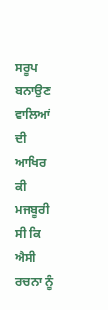ਸਰੂਪ ਬਨਾਉਣ ਵਾਲਿਆਂ ਦੀ ਆਖਿਰ ਕੀ
ਮਜਬੂਰੀ ਸੀ ਕਿ ਐਸੀ ਰਚਨਾ ਨੂੰ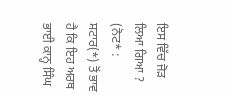ਇਸ ਵਿੱਚ ਜੋੜ ਲਿਆ ਗਿਆ ?
(ਨੋਟ* : ਸਟਾਰ(*) ਤੋਂ ਭਾਵ ਹੈ ਕਿ ਇਹ ਅਰਥ ਭਾਈ ਕਾਨ੍ਹ ਸਿੰਘ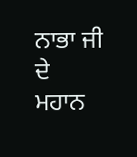ਨਾਭਾ ਜੀ ਦੇ ਮਹਾਨ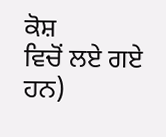ਕੋਸ਼
ਵਿਚੋਂ ਲਏ ਗਏ ਹਨ)